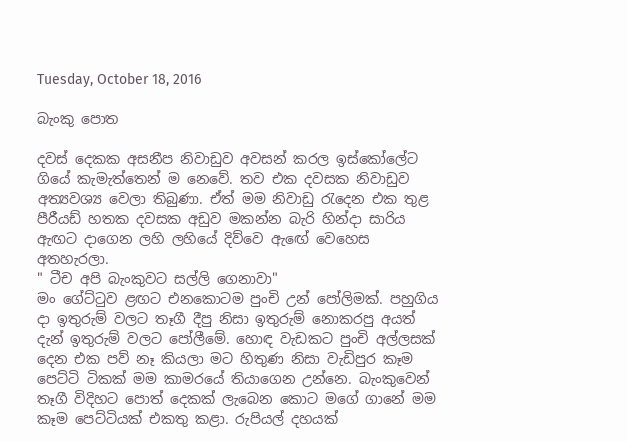Tuesday, October 18, 2016

බැංකු පොත

දවස් දෙකක අසනීප නිවාඩුව අවසන් කරල ඉස්කෝලේට ගියේ කැමැත්තෙන් ම නෙවේ. තව එක දවසක නිවාඩුව අත්‍යවශ්‍ය වෙලා තිබුණා. ඒත් මම නිවාඩු රැදෙන එක තුළ පීරීයඩ් හතක දවසක අඩුව මකන්න බැරි හින්දා සාරිය ඇඟට දාගෙන ලහි ලහියේ දිව්වෙ ඇඟේ වෙහෙස අතහැරලා.
" ටීච අපි බැංකුවට සල්ලි ගෙනාවා"
මං ගේට්ටුව ළඟට එනකොටම පුංචි උන් පෝලිමක්. පහුගිය දා ඉතුරුම් වලට තෑගී දීපු නිසා ඉතුරුම් නොකරපු අයත් දැන් ඉතුරුම් වලට පෝලීමේ. හොඳ වැඩකට පුංචි අල්ලසක් දෙන එක පව් නෑ කියලා මට හිතුණ නිසා වැඩිපුර කෑම පෙට්ටි ටිකක් මම කාමරයේ තියාගෙන උන්නෙ. බැංකුවෙන් තෑගී විදිහට පොත් දෙකක් ලැබෙන කොට මගේ ගානේ මම කෑම පෙට්ටියක් එකතු කළා. රුපියල් දහයක්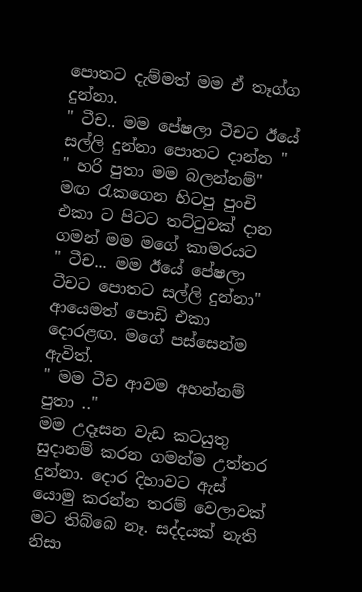පොතට දැම්මත් මම ඒ තෑග්ග දුන්නා.
" ටීච.. මම පේෂලා ටීචට ඊයේ සල්ලි දුන්නා පොතට දාන්න "
" හරි පුතා මම බලන්නම්"
මඟ රැකගෙන හිටපු පුංචි එකා ට පිටට තට්ටුවක් දාන ගමන් මම මගේ කාමරයට
" ටීච... මම ඊයේ පේෂලා ටීචට පොතට සල්ලි දුන්නා"
ආයෙමත් පොඩි එකා දොරළඟ. මගේ පස්සෙන්ම ඇවිත්.
" මම ටීච ආවම අහන්නම් පුතා .."
මම උදෑසන වැඩ කටයුතු සුදානම් කරන ගමන්ම උත්තර දුන්නා. දොර දිහාවට ඇස් යොමු කරන්න තරම් වෙලාවක් මට තිබ්බෙ නෑ. සද්දයක් නැති නිසා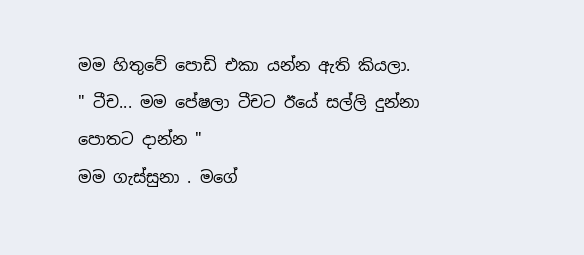මම හිතුවේ පොඩි එකා යන්න ඇති කියලා.
" ටීච... මම පේෂලා ටීචට ඊයේ සල්ලි දුන්නා පොතට දාන්න "
මම ගැස්සුනා . මගේ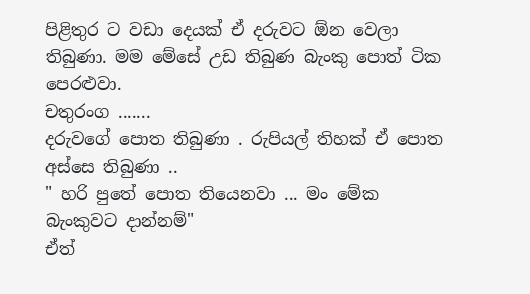පිළිතුර ට වඩා දෙයක් ඒ දරුවට ඕන වෙලා තිබුණා. මම මේසේ උඩ තිබුණ බැංකු පොත් ටික පෙරළුවා.
චතුරංග .......
දරුවගේ පොත තිබුණා . රුපියල් තිහක් ඒ පොත අස්සෙ තිබුණා ..
" හරි පුතේ පොත තියෙනවා ... මං මේක බැංකුවට දාන්නම්"
ඒත්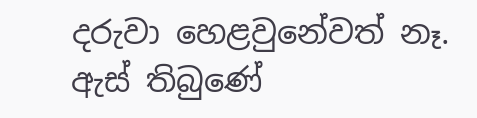දරුවා හෙළවුනේවත් නෑ. ඇස් තිබුණේ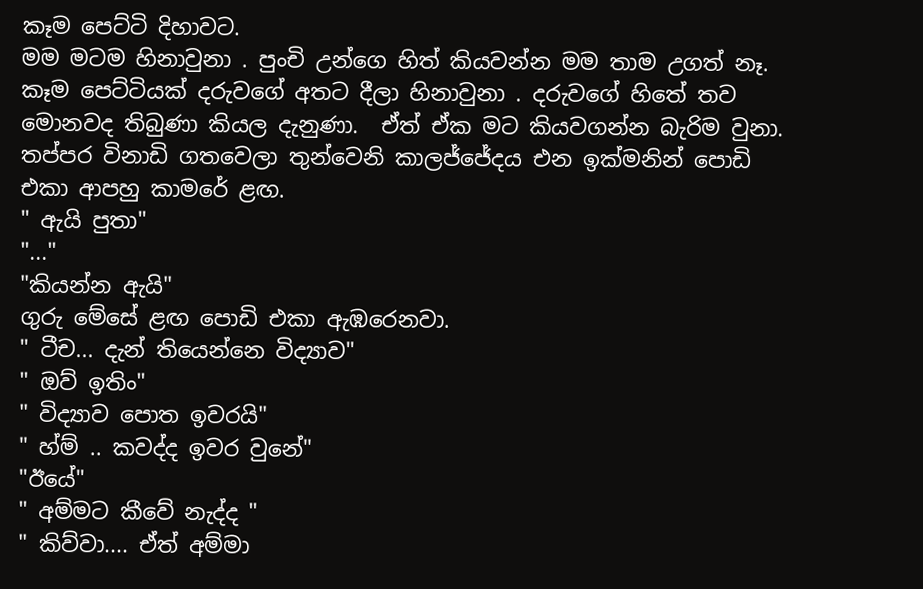කෑම පෙට්ටි දිහාවට.
මම මටම හිනාවුනා . පුංචි උන්ගෙ හිත් කියවන්න මම තාම උගත් නෑ. කෑම පෙට්ටියක් දරුවගේ අතට දීලා හිනාවුනා . දරුවගේ හිතේ තව මොනවද තිබුණා කියල දැනුණා.  ඒත් ඒක මට කියවගන්න බැරිම වුනා.
තප්පර විනාඩි ගතවෙලා තුන්වෙනි කාලජ්ජේදය එන ඉක්මනින් පොඩි එකා ආපහු කාමරේ ළඟ.
" ඇයි පුතා"
"..."
"කියන්න ඇයි"
ගුරු මේසේ ළඟ පොඩි එකා ඇඹරෙනවා.
" ටීච... දැන් තියෙන්නෙ විද්‍යාව"
" ඔව් ඉතිං"
" විද්‍යාව පොත ඉවරයි"
" හ්ම් .. කවද්ද ඉවර වුනේ"
"ඊයේ"
" අම්මට කීවේ නැද්ද "
" කිව්වා.... ඒත් අම්මා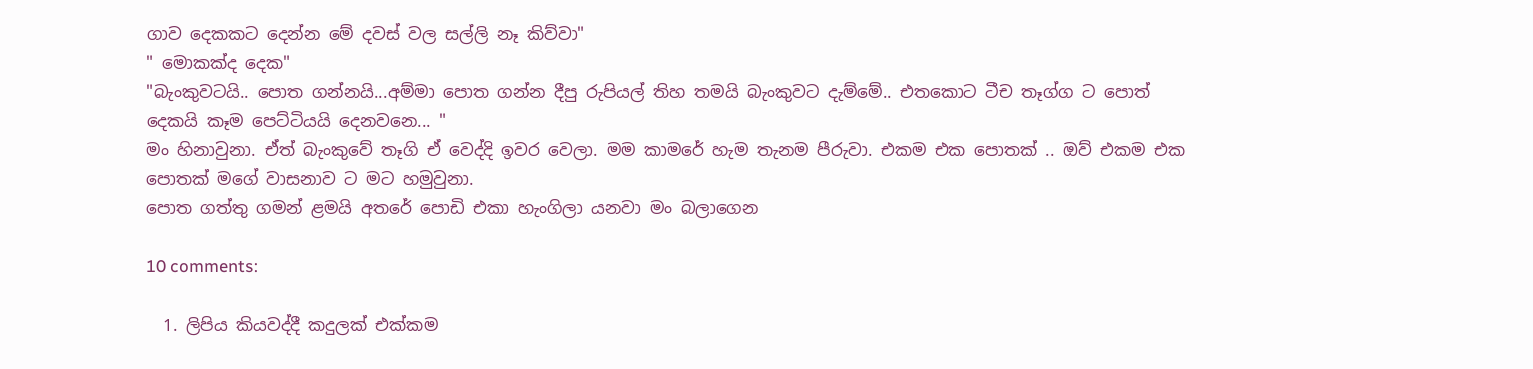ගාව දෙකකට දෙන්න මේ දවස් වල සල්ලි නෑ කිව්වා"
" මොකක්ද දෙක"
"බැංකුවටයි.. පොත ගන්නයි...අම්මා පොත ගන්න දීපු රුපියල් තිහ තමයි බැංකුවට දැම්මේ.. එතකොට ටීච තෑග්ග ට පොත් දෙකයි කෑම පෙට්ටියයි දෙනවනෙ... "
මං හිනාවුනා. ඒත් බැංකුවේ තෑගි ඒ වෙද්දි ඉවර වෙලා. මම කාමරේ හැම තැනම පීරුවා. එකම එක පොතක් .. ඔව් එකම එක පොතක් මගේ වාසනාව ට මට හමුවුනා.
පොත ගත්තු ගමන් ළමයි අතරේ පොඩි එකා හැංගිලා යනවා මං බලාගෙන

10 comments:

  1. ලිපිය කියවද්දී කදුලක් එක්කම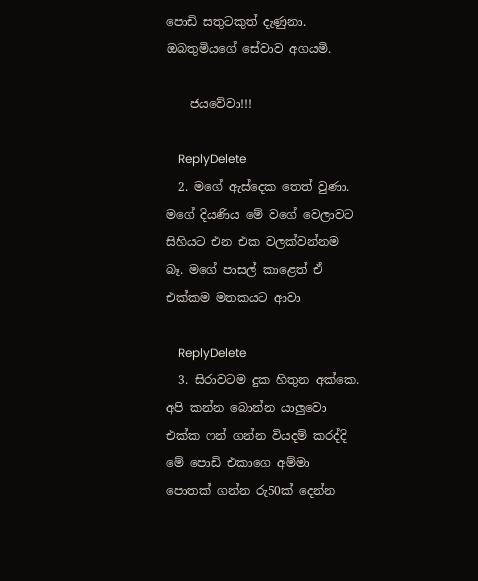පොඩි සතුටකුත් දැණුනා. ඔබතුමියගේ සේවාව අගයමි.

    ජයවේවා!!!

    ReplyDelete
  2. මගේ ඇස්දෙක තෙත් වුණා. මගේ දියණිය මේ වගේ වෙලාවට සිහියට එන එක වලක්වන්නම බෑ. මගේ පාසල් කාළෙත් ඒ එක්කම මතකයට ආවා

    ReplyDelete
  3. සිරාවටම දුක හිතුන අක්කෙ. අපි කන්න බොන්න යාලුවො එක්ක ෆන් ගන්න වියදම් කරද්දි මේ පොඩි එකාගෙ අම්මා පොතක් ගන්න රු50ක් දෙන්න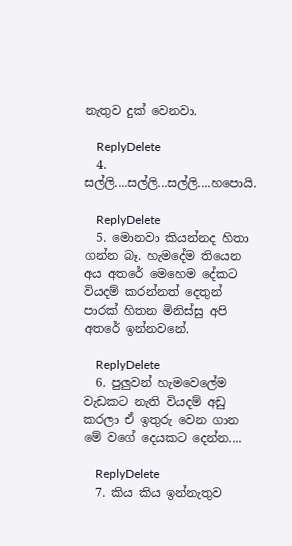නැතුව දුක් වෙනවා.

    ReplyDelete
  4. සල්ලි....සල්ලි...සල්ලි....හපොයි.

    ReplyDelete
  5. මොනවා කියන්නද හිතා ගන්න බෑ. හැමදේම තියෙන අය අතරේ මෙහෙම දේකට වියදම් කරන්නත් දෙතුන් පාරක් හිතන මිනිස්සු අපි අතරේ ඉන්නවනේ.

    ReplyDelete
  6. පුලුවන් හැමවෙලේම වැඩකට නැති වියදම් අඩු කරලා ඒ ඉතුරු වෙන ගාන මේ වගේ දෙයකට දෙන්න....

    ReplyDelete
  7. කිය කිය ඉන්නැතුව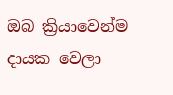ඔබ ක්‍රියාවෙන්ම දායක වෙලා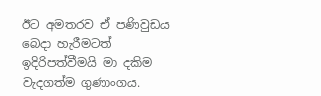ඊට අමතරව ඒ පණිවුඩය බෙදා හැරීමටත් ඉදිරිපත්වීමයි මා දකිම වැදගත්ම ගුණාංගය.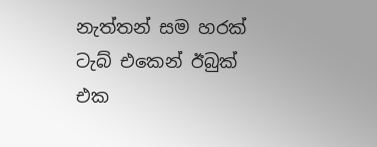නැත්තන් සම හරක් ටැබ් එකෙන් ඊබුක් එක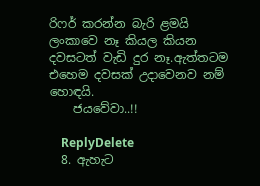රිෆර් කරන්න බැරි ළමයි ලංකාවෙ නෑ කියල කියන දවසටත් වැඩි දුර නෑ.ඇත්තටම එහෙම දවසක් උදාවෙනව නම් හොඳයි.
    ජයවේවා..!!

    ReplyDelete
  8. ඇහැට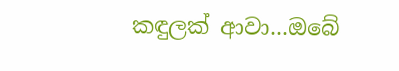කඳුලක් ආවා...ඔබේ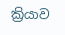ක්‍රියාව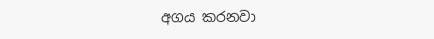අගය කරනවා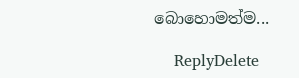බොහොමත්ම...

    ReplyDelete